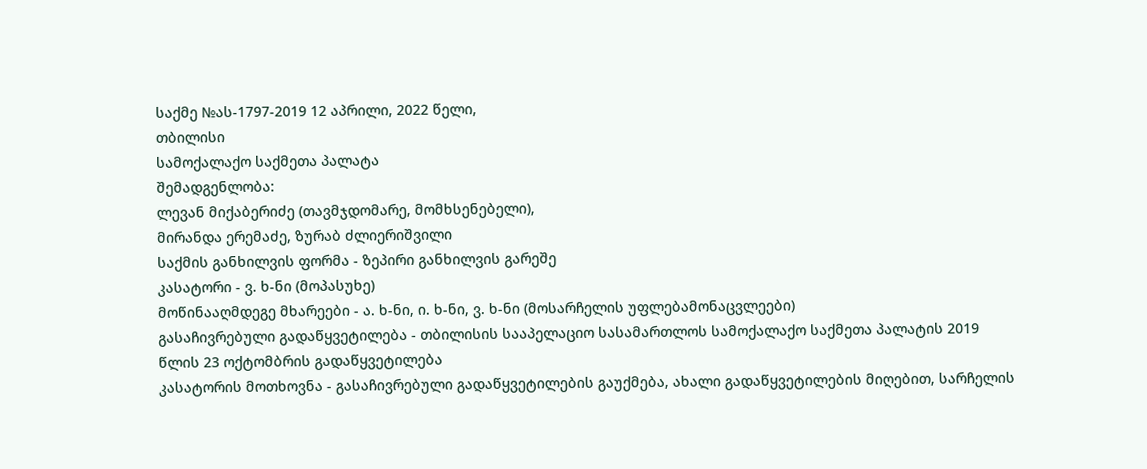საქმე №ას-1797-2019 12 აპრილი, 2022 წელი,
თბილისი
სამოქალაქო საქმეთა პალატა
შემადგენლობა:
ლევან მიქაბერიძე (თავმჯდომარე, მომხსენებელი),
მირანდა ერემაძე, ზურაბ ძლიერიშვილი
საქმის განხილვის ფორმა - ზეპირი განხილვის გარეშე
კასატორი - ვ. ხ-ნი (მოპასუხე)
მოწინააღმდეგე მხარეები - ა. ხ-ნი, ი. ხ-ნი, ვ. ხ-ნი (მოსარჩელის უფლებამონაცვლეები)
გასაჩივრებული გადაწყვეტილება - თბილისის სააპელაციო სასამართლოს სამოქალაქო საქმეთა პალატის 2019 წლის 23 ოქტომბრის გადაწყვეტილება
კასატორის მოთხოვნა - გასაჩივრებული გადაწყვეტილების გაუქმება, ახალი გადაწყვეტილების მიღებით, სარჩელის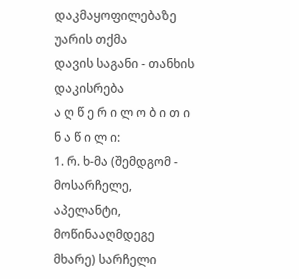დაკმაყოფილებაზე უარის თქმა
დავის საგანი - თანხის დაკისრება
ა ღ წ ე რ ი ლ ო ბ ი თ ი ნ ა წ ი ლ ი:
1. რ. ხ-მა (შემდგომ - მოსარჩელე, აპელანტი, მოწინააღმდეგე მხარე) სარჩელი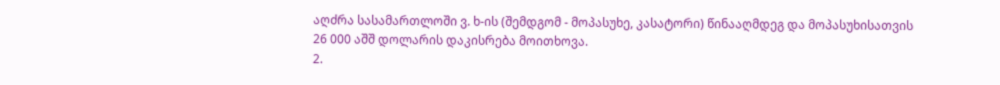აღძრა სასამართლოში ვ. ხ-ის (შემდგომ - მოპასუხე, კასატორი) წინააღმდეგ და მოპასუხისათვის 26 000 აშშ დოლარის დაკისრება მოითხოვა.
2.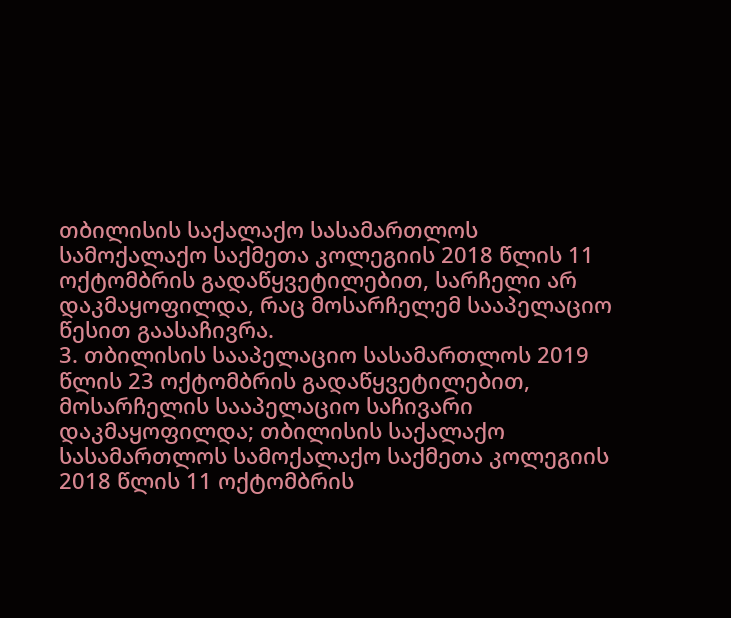თბილისის საქალაქო სასამართლოს სამოქალაქო საქმეთა კოლეგიის 2018 წლის 11 ოქტომბრის გადაწყვეტილებით, სარჩელი არ დაკმაყოფილდა, რაც მოსარჩელემ სააპელაციო წესით გაასაჩივრა.
3. თბილისის სააპელაციო სასამართლოს 2019 წლის 23 ოქტომბრის გადაწყვეტილებით, მოსარჩელის სააპელაციო საჩივარი დაკმაყოფილდა; თბილისის საქალაქო სასამართლოს სამოქალაქო საქმეთა კოლეგიის 2018 წლის 11 ოქტომბრის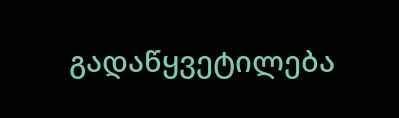გადაწყვეტილება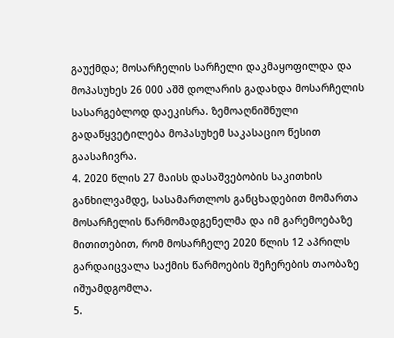გაუქმდა; მოსარჩელის სარჩელი დაკმაყოფილდა და მოპასუხეს 26 000 აშშ დოლარის გადახდა მოსარჩელის სასარგებლოდ დაეკისრა. ზემოაღნიშნული გადაწყვეტილება მოპასუხემ საკასაციო წესით გაასაჩივრა.
4. 2020 წლის 27 მაისს დასაშვებობის საკითხის განხილვამდე, სასამართლოს განცხადებით მომართა მოსარჩელის წარმომადგენელმა და იმ გარემოებაზე მითითებით, რომ მოსარჩელე 2020 წლის 12 აპრილს გარდაიცვალა საქმის წარმოების შეჩერების თაობაზე იშუამდგომლა.
5.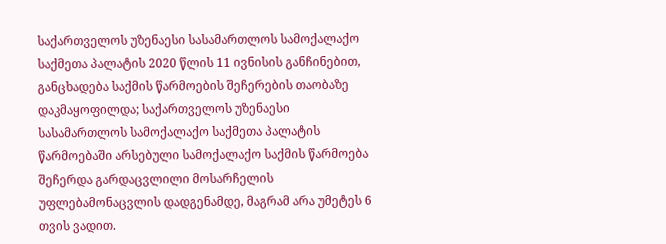საქართველოს უზენაესი სასამართლოს სამოქალაქო საქმეთა პალატის 2020 წლის 11 ივნისის განჩინებით, განცხადება საქმის წარმოების შეჩერების თაობაზე დაკმაყოფილდა; საქართველოს უზენაესი სასამართლოს სამოქალაქო საქმეთა პალატის წარმოებაში არსებული სამოქალაქო საქმის წარმოება შეჩერდა გარდაცვლილი მოსარჩელის უფლებამონაცვლის დადგენამდე, მაგრამ არა უმეტეს 6 თვის ვადით.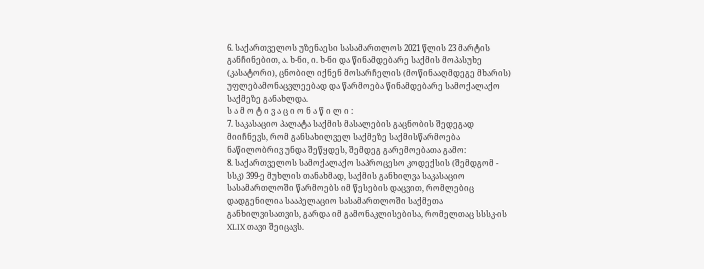6. საქართველოს უზენაესი სასამართლოს 2021 წლის 23 მარტის განჩინებით, ა. ხ-ნი, ი. ხ-ნი და წინამდებარე საქმის მოპასუხე (კასატორი), ცნობილ იქნენ მოსარჩელის (მოწინააღმდეგე მხარის) უფლებამონაცვლეებად და წარმოება წინამდებარე სამოქალაქო საქმეზე განახლდა.
ს ა მ ო ტ ი ვ ა ც ი ო ნ ა წ ი ლ ი :
7. საკასაციო პალატა საქმის მასალების გაცნობის შედეგად მიიჩნევს, რომ განსახილველ საქმეზე საქმისწარმოება ნაწილობრივ უნდა შეწყდეს, შემდეგ გარემოებათა გამო:
8. საქართველოს სამოქალაქო საპროცესო კოდექსის (შემდგომ - სსკ) 399-ე მუხლის თანახმად, საქმის განხილვა საკასაციო სასამართლოში წარმოებს იმ წესების დაცვით, რომლებიც დადგენილია სააპელაციო სასამართლოში საქმეთა განხილვისათვის, გარდა იმ გამონაკლისებისა, რომელთაც სსსკ-ის XLIX თავი შეიცავს.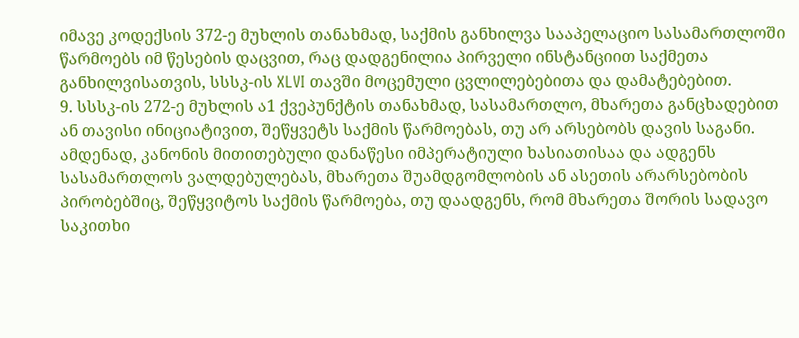იმავე კოდექსის 372-ე მუხლის თანახმად, საქმის განხილვა სააპელაციო სასამართლოში წარმოებს იმ წესების დაცვით, რაც დადგენილია პირველი ინსტანციით საქმეთა განხილვისათვის, სსსკ-ის XLVI თავში მოცემული ცვლილებებითა და დამატებებით.
9. სსსკ-ის 272-ე მუხლის ა1 ქვეპუნქტის თანახმად, სასამართლო, მხარეთა განცხადებით ან თავისი ინიციატივით, შეწყვეტს საქმის წარმოებას, თუ არ არსებობს დავის საგანი. ამდენად, კანონის მითითებული დანაწესი იმპერატიული ხასიათისაა და ადგენს სასამართლოს ვალდებულებას, მხარეთა შუამდგომლობის ან ასეთის არარსებობის პირობებშიც, შეწყვიტოს საქმის წარმოება, თუ დაადგენს, რომ მხარეთა შორის სადავო საკითხი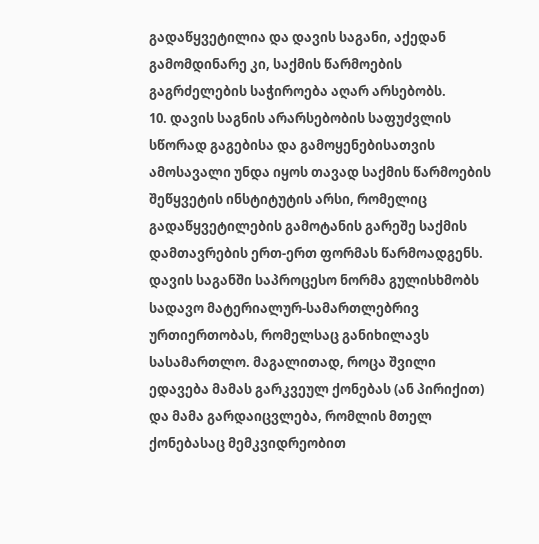გადაწყვეტილია და დავის საგანი, აქედან გამომდინარე კი, საქმის წარმოების გაგრძელების საჭიროება აღარ არსებობს.
10. დავის საგნის არარსებობის საფუძვლის სწორად გაგებისა და გამოყენებისათვის ამოსავალი უნდა იყოს თავად საქმის წარმოების შეწყვეტის ინსტიტუტის არსი, რომელიც გადაწყვეტილების გამოტანის გარეშე საქმის დამთავრების ერთ-ერთ ფორმას წარმოადგენს. დავის საგანში საპროცესო ნორმა გულისხმობს სადავო მატერიალურ-სამართლებრივ ურთიერთობას, რომელსაც განიხილავს სასამართლო. მაგალითად, როცა შვილი ედავება მამას გარკვეულ ქონებას (ან პირიქით) და მამა გარდაიცვლება, რომლის მთელ ქონებასაც მემკვიდრეობით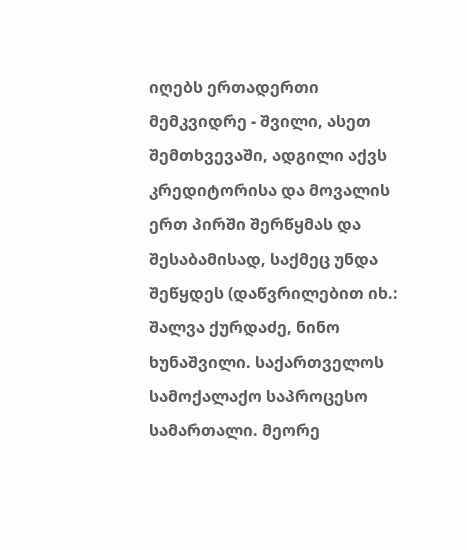იღებს ერთადერთი მემკვიდრე - შვილი, ასეთ შემთხვევაში, ადგილი აქვს კრედიტორისა და მოვალის ერთ პირში შერწყმას და შესაბამისად, საქმეც უნდა შეწყდეს (დაწვრილებით იხ.: შალვა ქურდაძე, ნინო ხუნაშვილი. საქართველოს სამოქალაქო საპროცესო სამართალი. მეორე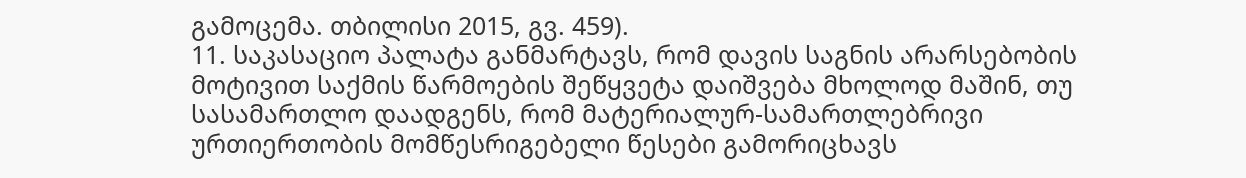გამოცემა. თბილისი 2015, გვ. 459).
11. საკასაციო პალატა განმარტავს, რომ დავის საგნის არარსებობის მოტივით საქმის წარმოების შეწყვეტა დაიშვება მხოლოდ მაშინ, თუ სასამართლო დაადგენს, რომ მატერიალურ-სამართლებრივი ურთიერთობის მომწესრიგებელი წესები გამორიცხავს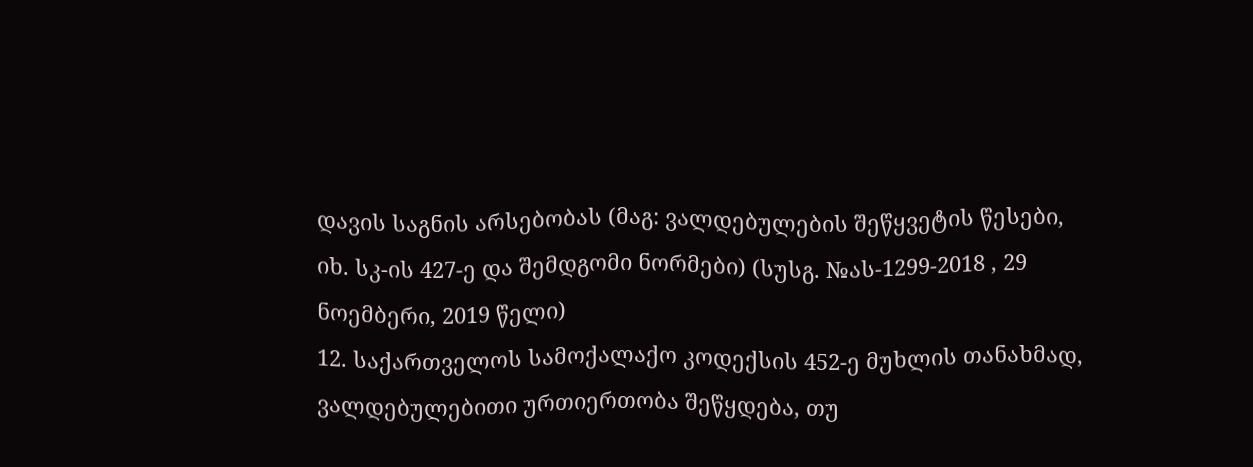დავის საგნის არსებობას (მაგ: ვალდებულების შეწყვეტის წესები, იხ. სკ-ის 427-ე და შემდგომი ნორმები) (სუსგ. №ას-1299-2018 , 29 ნოემბერი, 2019 წელი)
12. საქართველოს სამოქალაქო კოდექსის 452-ე მუხლის თანახმად, ვალდებულებითი ურთიერთობა შეწყდება, თუ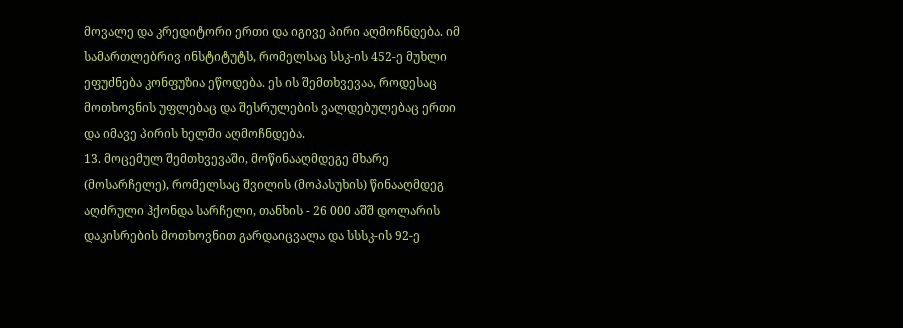მოვალე და კრედიტორი ერთი და იგივე პირი აღმოჩნდება. იმ სამართლებრივ ინსტიტუტს, რომელსაც სსკ-ის 452-ე მუხლი ეფუძნება კონფუზია ეწოდება. ეს ის შემთხვევაა, როდესაც მოთხოვნის უფლებაც და შესრულების ვალდებულებაც ერთი და იმავე პირის ხელში აღმოჩნდება.
13. მოცემულ შემთხვევაში, მოწინააღმდეგე მხარე (მოსარჩელე), რომელსაც შვილის (მოპასუხის) წინააღმდეგ აღძრული ჰქონდა სარჩელი, თანხის - 26 000 აშშ დოლარის დაკისრების მოთხოვნით გარდაიცვალა და სსსკ-ის 92-ე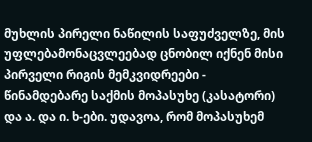მუხლის პირელი ნაწილის საფუძველზე, მის უფლებამონაცვლეებად ცნობილ იქნენ მისი პირველი რიგის მემკვიდრეები - წინამდებარე საქმის მოპასუხე (კასატორი) და ა. და ი. ხ-ები. უდავოა, რომ მოპასუხემ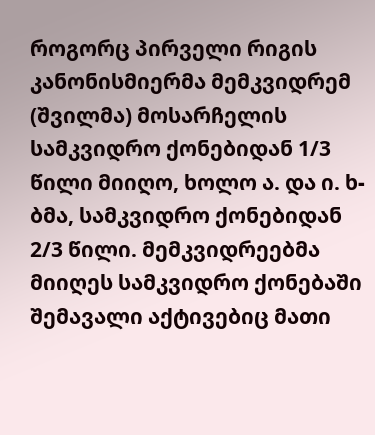როგორც პირველი რიგის კანონისმიერმა მემკვიდრემ (შვილმა) მოსარჩელის სამკვიდრო ქონებიდან 1/3 წილი მიიღო, ხოლო ა. და ი. ხ-ბმა, სამკვიდრო ქონებიდან 2/3 წილი. მემკვიდრეებმა მიიღეს სამკვიდრო ქონებაში შემავალი აქტივებიც მათი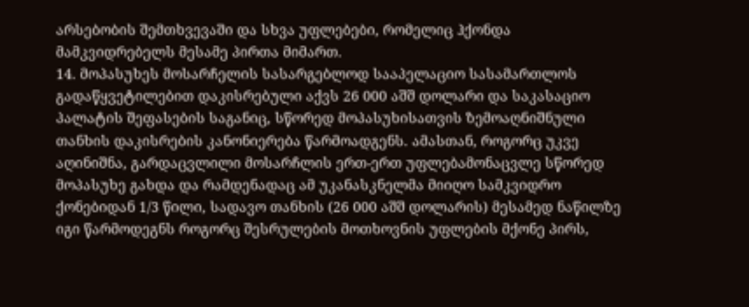არსებობის შემთხვევაში და სხვა უფლებები, რომელიც ჰქონდა მამკვიდრებელს მესამე პირთა მიმართ.
14. მოპასუხეს მოსარჩელის სასარგებლოდ სააპელაციო სასამართლოს გადაწყვეტილებით დაკისრებული აქვს 26 000 აშშ დოლარი და საკასაციო პალატის შეფასების საგანიც, სწორედ მოპასუხისათვის ზემოაღნიშნული თანხის დაკისრების კანონიერება წარმოადგენს. ამასთან, როგორც უკვე აღინიშნა, გარდაცვლილი მოსარჩლის ერთ-ერთ უფლებამონაცვლე სწორედ მოპასუხე გახდა და რამდენადაც ამ უკანასკნელმა მიიღო სამკვიდრო ქონებიდან 1/3 წილი, სადავო თანხის (26 000 აშშ დოლარის) მესამედ ნაწილზე იგი წარმოდეგნს როგორც შესრულების მოთხოვნის უფლების მქონე პირს,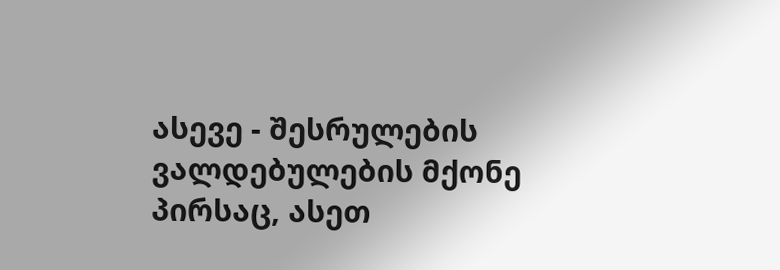ასევე - შესრულების ვალდებულების მქონე პირსაც, ასეთ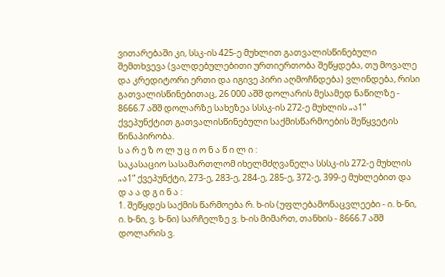ვითარებაში კი, სსკ-ის 425-ე მუხლით გათვალისწინებული შემთხვევა (ვალდებულებითი ურთიერთობა შეწყდება, თუ მოვალე და კრედიტორი ერთი და იგივე პირი აღმოჩნდება) ვლინდება, რისი გათვალისწინებითაც, 26 000 აშშ დოლარის მესამედ ნაწილზე - 8666.7 აშშ დოლარზე სახეზეა სსსკ-ის 272-ე მუხლის „ა1“ ქვეპუნქტით გათვალისწინებული საქმისწარმოების შეწყვეტის წინაპირობა.
ს ა რ ე ზ ო ლ უ ც ი ო ნ ა წ ი ლ ი :
საკასაციო სასამართლომ იხელმძღვანელა სსსკ-ის 272-ე მუხლის „ა1“ ქვეპუნქტი, 273-ე, 283-ე, 284-ე, 285-ე, 372-ე, 399-ე მუხლებით და
დ ა ა დ გ ი ნ ა :
1. შეწყდეს საქმის წარმოება რ. ხ-ის (უფლებამონაცვლეები - ი. ხ-ნი, ი. ხ-ნი, ვ. ხ-ნი) სარჩელზე ვ. ხ-ის მიმართ, თანხის - 8666.7 აშშ დოლარის ვ.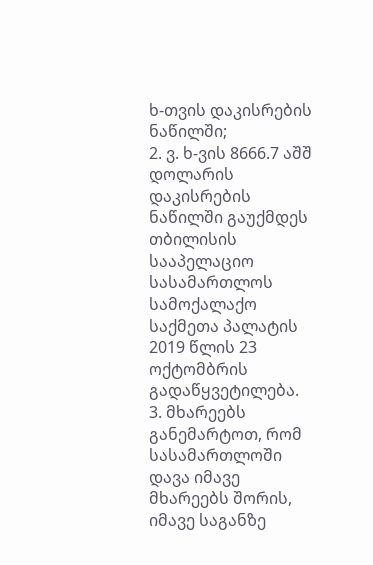ხ-თვის დაკისრების ნაწილში;
2. ვ. ხ-ვის 8666.7 აშშ დოლარის დაკისრების ნაწილში გაუქმდეს თბილისის სააპელაციო სასამართლოს სამოქალაქო საქმეთა პალატის 2019 წლის 23 ოქტომბრის გადაწყვეტილება.
3. მხარეებს განემარტოთ, რომ სასამართლოში დავა იმავე მხარეებს შორის, იმავე საგანზე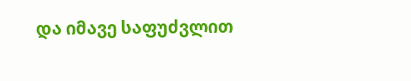და იმავე საფუძვლით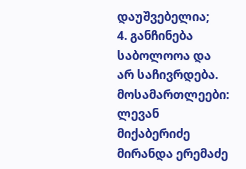დაუშვებელია;
4. განჩინება საბოლოოა და არ საჩივრდება.
მოსამართლეები: ლევან მიქაბერიძე
მირანდა ერემაძე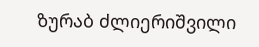ზურაბ ძლიერიშვილი